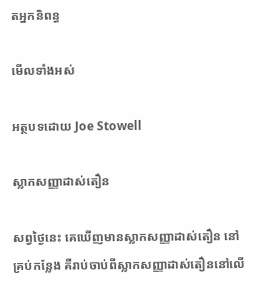តអ្នកនិពន្ធ

មើលទាំងអស់

អត្ថបទដោយ Joe Stowell

ស្លាកសញ្ញាដាស់តឿន

សព្វថ្ងៃនេះ គេឃើញមានស្លាកសញ្ញាដាស់តឿន នៅគ្រប់កន្លែង គឺរាប់ចាប់ពីស្លាកសញ្ញាដាស់តឿននៅលើ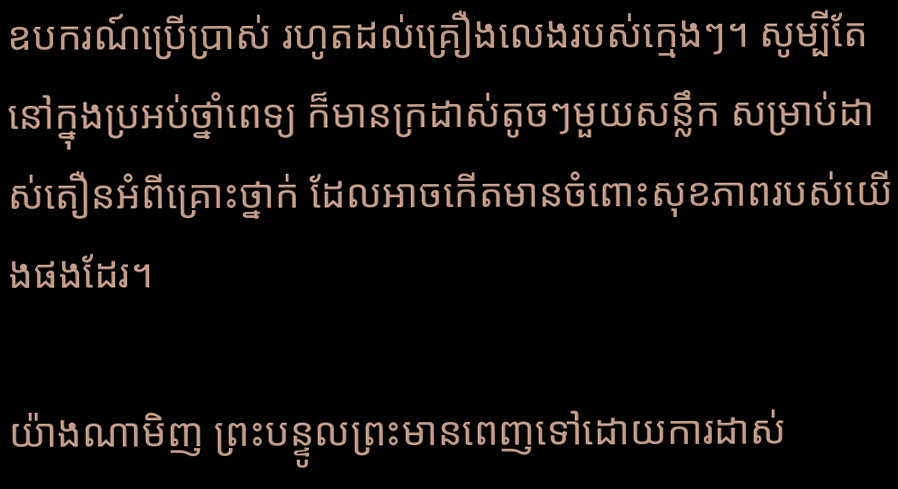ឧបករណ៍ប្រើប្រាស់ រហូតដល់គ្រឿងលេងរបស់ក្មេងៗ។ សូម្បីតែនៅក្នុងប្រអប់ថ្នាំពេទ្យ ក៏មានក្រដាស់តូចៗមួយសន្លឹក សម្រាប់ដាស់តឿនអំពីគ្រោះថ្នាក់ ដែលអាចកើតមានចំពោះសុខភាពរបស់យើងផងដែរ។

យ៉ាងណាមិញ ព្រះបន្ទូលព្រះមានពេញទៅដោយការដាស់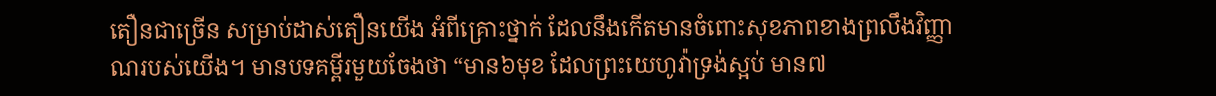តឿនជាច្រើន សម្រាប់ដាស់តឿនយើង អំពីគ្រោះថ្នាក់ ដែលនឹងកើតមានចំពោះសុខភាពខាងព្រលឹងវិញ្ញាណរបស់យើង។ មានបទគម្ពីរមួយចែងថា “មាន៦មុខ ដែលព្រះយេហូវ៉ាទ្រង់ស្អប់ មាន៧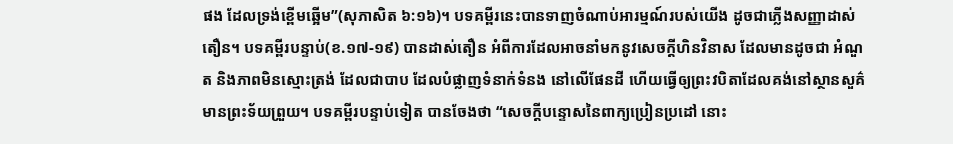ផង ដែលទ្រង់ខ្ពើមឆ្អើម”(សុភាសិត ៦:១៦)។ បទគម្ពីរនេះបានទាញចំណាប់អារម្មណ៍របស់យើង ដូចជាភ្លើងសញ្ញាដាស់តឿន។ បទគម្ពីរបន្ទាប់(ខ.១៧-១៩) បានដាស់តឿន អំពីការដែលអាចនាំមកនូវសេចក្តីហិនវិនាស ដែលមានដូចជា អំណួត និងភាពមិនស្មោះត្រង់ ដែលជាបាប ដែលបំផ្លាញទំនាក់ទំនង នៅលើផែនដី ហើយធ្វើឲ្យព្រះវបិតាដែលគង់នៅស្ថានសួគ៌ មានព្រះទ័យព្រួយ។ បទគម្ពីរបន្ទាប់ទៀត បានចែងថា “សេចក្តីបន្ទោសនៃពាក្យប្រៀនប្រដៅ នោះ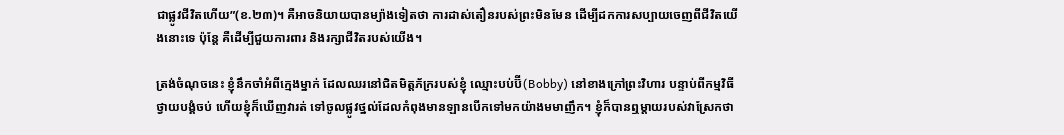ជាផ្លូវជីវិតហើយ”(ខ.២៣)។ គឺអាចនិយាយបានម្យ៉ាងទៀតថា ការដាស់តឿនរបស់ព្រះមិនមែន ដើម្បីដកការសប្បាយចេញពីជីវិតយើងនោះទេ ប៉ុន្តែ គឺដើម្បីជួយការពារ និងរក្សាជីវិតរបស់យើង។

ត្រង់ចំណុចនេះ ខ្ញុំនឹកចាំអំពីក្មេងម្នាក់ ដែលឈរនៅជិតមិត្តភ័ក្ររបស់ខ្ញុំ ឈ្មោះបប់ប៊ី(Bobby) នៅខាងក្រៅព្រះវិហារ បន្ទាប់ពីកម្មវិធីថ្វាយបង្គំចប់ ហើយខ្ញុំក៏ឃើញវារត់ ទៅចូលផ្លូវថ្នល់ដែលកំពុងមានឡានបើកទៅមកយ៉ាងមមាញឹក។ ខ្ញុំក៏បានឮម្តាយរបស់វាស្រែកថា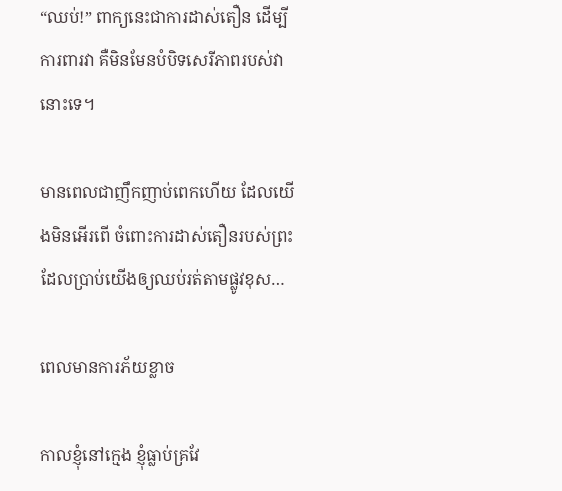“ឈប់!” ពាក្យនេះជាការដាស់តឿន ដើម្បីការពារវា គឺមិនមែនបំបិទសេរីភាពរបស់វានោះទេ។

មានពេលជាញឹកញាប់ពេកហើយ ដែលយើងមិនអើរពើ ចំពោះការដាស់តឿនរបស់ព្រះ ដែលប្រាប់យើងឲ្យឈប់រត់តាមផ្លូវខុស…

ពេលមានការភ័យខ្លាច

កាលខ្ញុំនៅក្មេង ខ្ញុំធ្លាប់គ្រវែ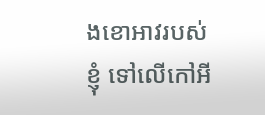ងខោអាវរបស់ខ្ញុំ ទៅលើកៅអី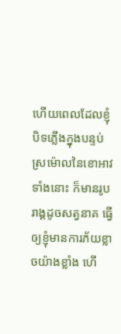ហើយពេលដែលខ្ញុំបិទភ្លើងក្នុងបន្ទប់ ស្រម៉ោលនៃខោអាវទាំងនោះ ក៏មានរូបរាង្គដូចសត្វនាគ ធ្វើឲ្យខ្ញុំមានការភ័យខ្លាចយ៉ាងខ្លាំង ហើ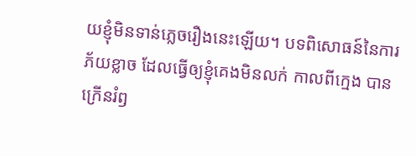យខ្ញុំមិនទាន់ភ្លេចរឿងនេះឡើយ។ បទពិសោធន៍នៃការភ័យខ្លាច ដែលធ្វើឲ្យខ្ញុំគេងមិនលក់ កាលពីក្មេង បានក្រើនរំឭ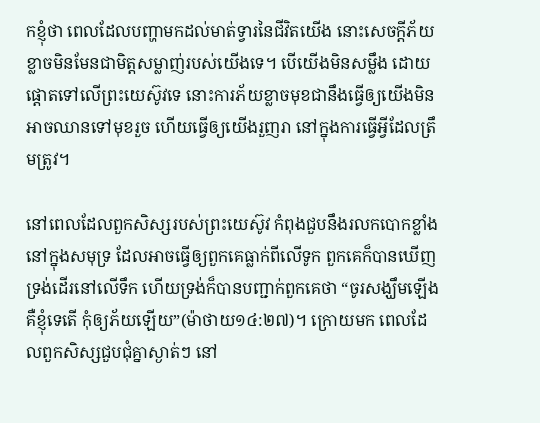កខ្ញុំថា ពេលដែលបញ្ហាមកដល់មាត់ទ្វារនៃជីវិតយើង នោះសេចក្តីភ័យខ្លាចមិនមែនជាមិត្តសម្លាញ់របស់យើងទេ។ បើយើងមិនសម្លឹង ដោយផ្តោតទៅលើព្រះយេស៊ូវទេ នោះការភ័យខ្លាចមុខជានឹងធ្វើឲ្យយើងមិនអាចឈានទៅមុខរួច ហើយធ្វើឲ្យយើងរួញរា នៅក្នុងការធ្វើអ្វីដែលត្រឹមត្រូវ។

នៅពេលដែលពួកសិស្សរបស់ព្រះយេស៊ូវ កំពុងជួបនឹងរលកបោកខ្លាំង នៅក្នុងសមុទ្រ ដែលអាចធ្វើឲ្យពួកគេធ្លាក់ពីលើទូក ពួកគេក៏បានឃើញទ្រង់ដើរនៅលើទឹក ហើយទ្រង់ក៏បានបញ្ជាក់ពួកគេថា “ចូរសង្ឃឹមឡើង គឺខ្ញុំទេតើ កុំឲ្យភ័យឡើយ”(ម៉ាថាយ១៤:២៧)។ ក្រោយមក ពេលដែលពួកសិស្សជួបជុំគ្នាស្ងាត់ៗ នៅ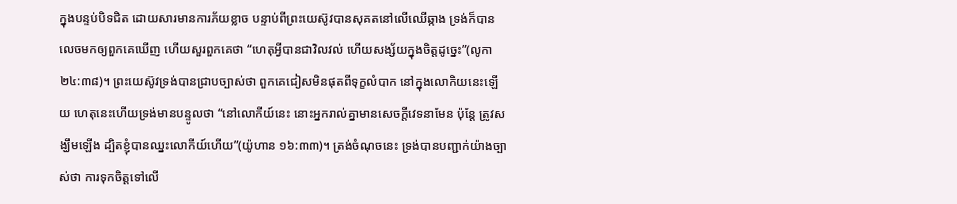ក្នុងបន្ទប់បិទជិត ដោយសារមានការភ័យខ្លាច បន្ទាប់ពីព្រះយេស៊ូវបានសុគតនៅលើឈើឆ្កាង ទ្រង់ក៏បានលេចមកឲ្យពួកគេឃើញ ហើយសួរពួកគេថា “ហេតុអ្វីបានជាវិលវល់ ហើយសង្ស័យក្នុងចិត្តដូច្នេះ”(លូកា ២៤:៣៨)។ ព្រះយេស៊ូវទ្រង់បានជ្រាបច្បាស់ថា ពួកគេជៀសមិនផុតពីទុក្ខលំបាក នៅក្នុងលោកិយនេះឡើយ ហេតុនេះហើយទ្រង់មានបន្ទូលថា “នៅលោកីយ៍នេះ នោះអ្នករាល់គ្នាមានសេចក្តីវេទនាមែន ប៉ុន្តែ ត្រូវសង្ឃឹមឡើង ដ្បិតខ្ញុំបានឈ្នះលោកីយ៍ហើយ”(យ៉ូហាន ១៦:៣៣)។ ត្រង់ចំណុចនេះ ទ្រង់បានបញ្ជាក់យ៉ាងច្បាស់ថា ការទុកចិត្តទៅលើ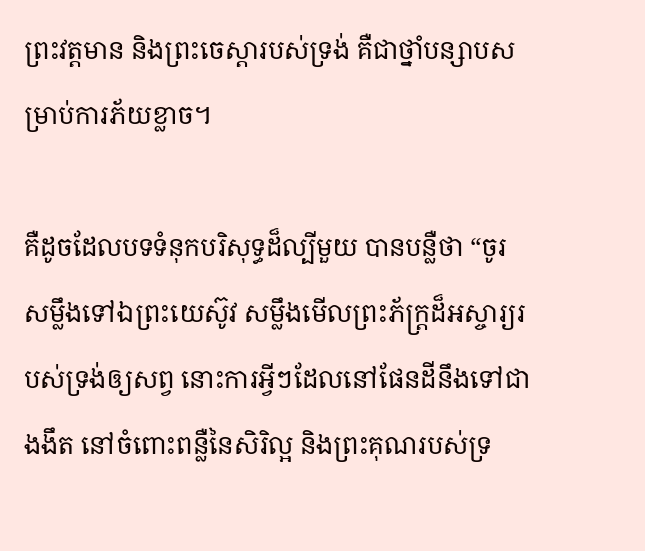ព្រះវត្តមាន និងព្រះចេស្តារបស់ទ្រង់ គឺជាថ្នាំបន្សាបសម្រាប់ការភ័យខ្លាច។

គឺដូចដែលបទទំនុកបរិសុទ្ធដ៏ល្បីមួយ បានបន្លឺថា “ចូរសម្លឹងទៅឯព្រះយេស៊ូវ សម្លឹងមើលព្រះភ័ក្រ្តដ៏អស្ចារ្យរបស់ទ្រង់ឲ្យសព្វ នោះការអ្វីៗដែលនៅផែនដីនឹងទៅជាងងឹត នៅចំពោះពន្លឺនៃសិរិល្អ និងព្រះគុណរបស់ទ្រ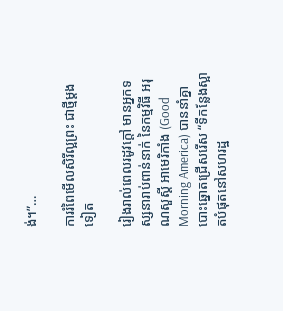ង់។”…

ការរំពៃមើលសិរីល្អព្រះ ជាថ្មីម្តងទៀត

រៀងរាល់ពេលរដូវក្ដៅ មានអ្នកទស្សនារាប់ពាន់នាក់ នៃកម្មវិធី អរុណសួស្តី អាមេរិកាំង (Good Morning America) បាននាំគ្នាបោះឆ្នោតជ្រើសរើស “ទីកន្លែងស្អាតបំផុតនៅសហរដ្ឋ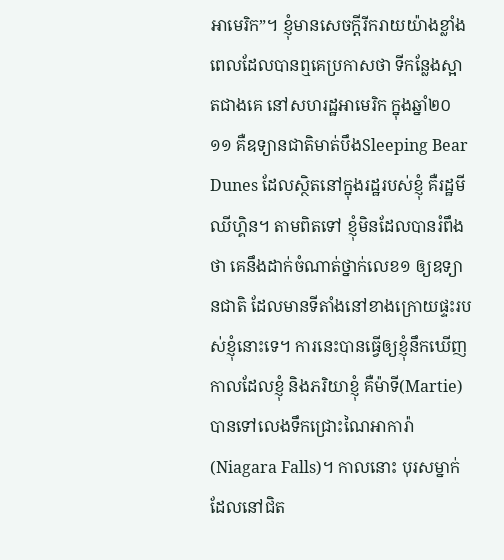អាមេរិក”។ ខ្ញុំមានសេចក្តីរីករាយយ៉ាងខ្លាំង ពេលដែលបានឮគេប្រកាសថា ទីកន្លែងស្អាតជាងគេ នៅសហរដ្ឋអាមេរិក ក្នុងឆ្នាំ២០១១ គឺឧទ្យានជាតិមាត់បឹងSleeping Bear Dunes ដែលស្ថិតនៅក្នុងរដ្ឋរបស់ខ្ញុំ គឺរដ្ឋមីឈីហ្គិន។ តាមពិតទៅ ខ្ញុំមិនដែលបានរំពឹងថា គេនឹងដាក់ចំណាត់ថ្នាក់លេខ១ ឲ្យឧទ្យានជាតិ ដែលមានទីតាំងនៅខាងក្រោយផ្ទះរបស់ខ្ញុំនោះទេ។ ការនេះបានធ្វើឲ្យខ្ញុំនឹកឃើញកាលដែលខ្ញុំ និងភរិយាខ្ញុំ គឺម៉ាទី(Martie) បានទៅលេងទឹកជ្រោះណៃអាការ៉ា(Niagara Falls)។ កាលនោះ បុរសម្នាក់ដែលនៅជិត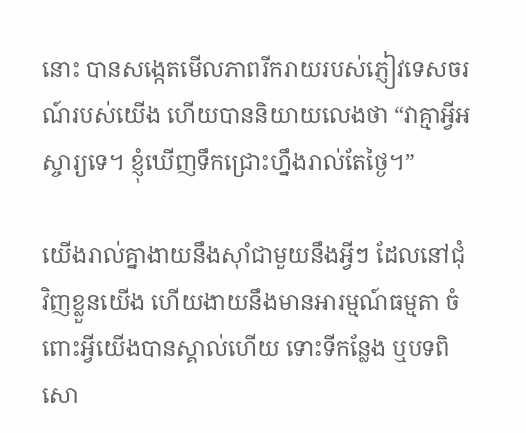នោះ បានសង្កេតមើលភាពរីករាយរបស់ភ្ញៀវទេសចរណ៍របស់យើង ហើយបាននិយាយលេងថា “វាគ្មាអ្វីអស្ចារ្យទេ។ ខ្ញុំឃើញទឹកជ្រោះហ្នឹងរាល់តែថ្ងៃ។”

យើងរាល់គ្នាងាយនឹងស៊ាំជាមួយនឹងអ្វីៗ ដែលនៅជុំវិញខ្លួនយើង ហើយងាយនឹងមានអារម្មណ៍ធម្មតា ចំពោះអ្វីយើងបានស្គាល់ហើយ ទោះទីកន្លែង ឬបទពិសោ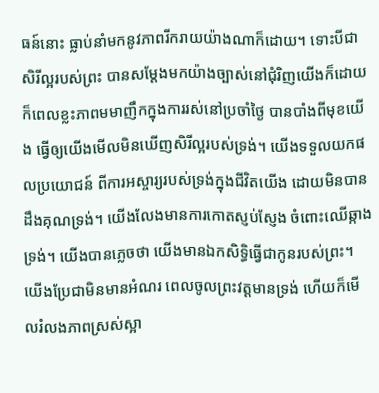ធន៍នោះ ធ្លាប់នាំមកនូវភាពរីករាយយ៉ាងណាក៏ដោយ។ ទោះបីជាសិរីល្អរបស់ព្រះ បានសម្តែងមកយ៉ាងច្បាស់នៅជុំរិញយើងក៏ដោយ ក៏ពេលខ្លះភាពមមាញឹកក្នុងការរស់នៅប្រចាំថ្ងៃ បានបាំងពីមុខយើង ធ្វើឲ្យយើងមើលមិនឃើញសិរីល្អរបស់ទ្រង់។ យើងទទួលយកផលប្រយោជន៍ ពីការអស្ចារ្យរបស់ទ្រង់ក្នុងជីវិតយើង ដោយមិនបានដឹងគុណទ្រង់។ យើងលែងមានការកោតស្ញប់ស្ញែង ចំពោះឈើឆ្កាងទ្រង់។ យើងបានភ្លេចថា យើងមានឯកសិទ្ធិធ្វើជាកូនរបស់ព្រះ។ យើងប្រែជាមិនមានអំណរ ពេលចូលព្រះវត្តមានទ្រង់ ហើយក៏មើលរំលងភាពស្រស់ស្អា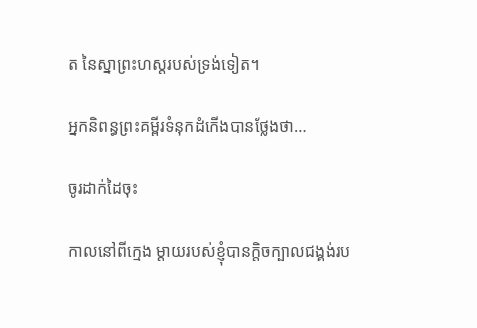ត នៃស្នាព្រះហស្តរបស់ទ្រង់ទៀត។

អ្នកនិពន្ធព្រះគម្ពីរទំនុកដំកើងបានថ្លែងថា…

ចូរដាក់ដៃចុះ

កាលនៅពីក្មេង ម្តាយរបស់ខ្ញុំបានក្តិចក្បាលជង្គង់រប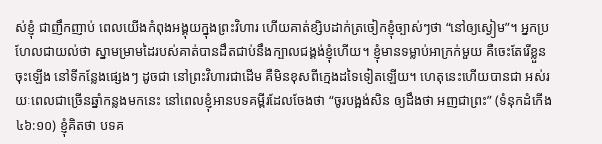ស់ខ្ញុំ ជាញឹកញាប់ ពេលយើងកំពុងអង្គុយក្នុងព្រះវិហារ ហើយគាត់ខ្សិបដាក់ត្រចៀកខ្ញុំច្បាស់ៗថា “នៅឲ្យស្ងៀម”។ អ្នកប្រហែលជាយល់ថា ស្នាមម្រាមដៃរបស់គាត់បានដឹតជាប់នឹងក្បាលជង្គង់ខ្ញុំហើយ។ ខ្ញុំមានទម្លាប់អាក្រក់មួយ គឺចេះតែរើខ្លួនចុះឡើង នៅទីកន្លែងផ្សេងៗ ដូចជា នៅព្រះវិហារជាដើម គឺមិនខុសពីក្មេងដទៃទៀតឡើយ។ ហេតុនេះហើយបានជា អស់រយៈពេលជាច្រើនឆ្នាំកន្លងមកនេះ នៅពេលខ្ញុំអានបទគម្ពីរដែលចែងថា “ចូរបង្អង់សិន ឲ្យដឹងថា អញជាព្រះ” (ទំនុកដំកើង ៤៦:១០) ខ្ញុំគិតថា បទគ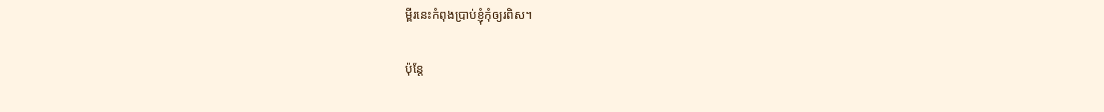ម្ពីរនេះកំពុងប្រាប់ខ្ញុំកុំឲ្យរពិស។

ប៉ុន្តែ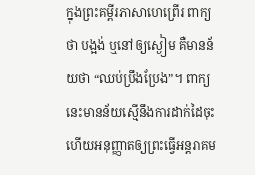ក្នុងព្រះគម្ពីរភាសាហេព្រើរ ពាក្យថា បង្អង់ ឬនៅឲ្យស្ងៀម គឺមានន័យថា “ឈប់ប្រឹងប្រែង”។ ពាក្យនេះមានន័យស្មើនឹងការដាក់ដៃចុះ ហើយអនុញ្ញាតឲ្យព្រះធ្វើអន្តរាគម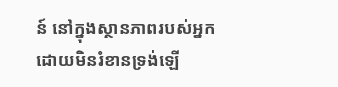ន៍ នៅក្នុងស្ថានភាពរបស់អ្នក ដោយមិនរំខានទ្រង់ឡើ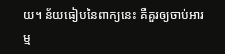យ។ ន័យធៀបនៃពាក្យនេះ គឺគួរឲ្យចាប់អារម្ម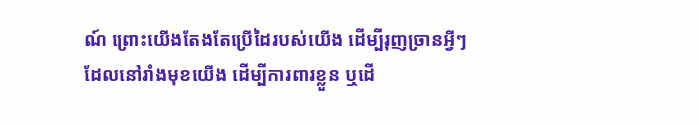ណ៍ ព្រោះយើងតែងតែប្រើដៃរបស់យើង ដើម្បីរុញច្រានអ្វីៗ ដែលនៅរាំងមុខយើង ដើម្បីការពារខ្លួន ឬដើ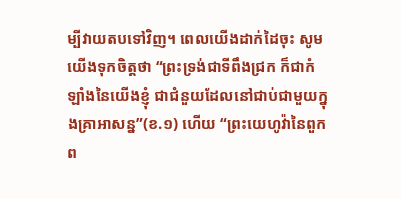ម្បីវាយតបទៅវិញ។ ពេលយើងដាក់ដៃចុះ សូមយើងទុកចិត្តថា “ព្រះទ្រង់ជាទីពឹងជ្រក ក៏ជាកំឡាំងនៃយើងខ្ញុំ ជាជំនួយដែលនៅជាប់ជាមួយក្នុងគ្រាអាសន្ន”(ខ.១) ហើយ “ព្រះយេហូវ៉ានៃពួកព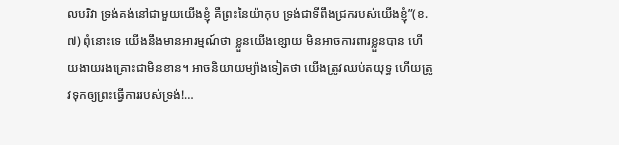លបរិវា ទ្រង់គង់នៅជាមួយយើងខ្ញុំ គឺព្រះនៃយ៉ាកុប ទ្រង់ជាទីពឹងជ្រករបស់យើងខ្ញុំ”(ខ.៧) ពុំនោះទេ យើងនឹងមានអារម្មណ៍ថា ខ្លួនយើងខ្សោយ មិនអាចការពារខ្លួនបាន ហើយងាយរងគ្រោះជាមិនខាន។ អាចនិយាយម្យ៉ាងទៀតថា យើងត្រូវឈប់តយុទ្ធ ហើយត្រូវទុកឲ្យព្រះធ្វើការរបស់ទ្រង់!…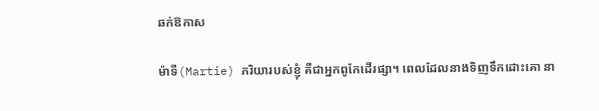ឆក់ឱកាស

ម៉ាទី(Martie) ភរិយារបស់ខ្ញុំ គឺជាអ្នកពូកែដើរផ្សា។ ពេលដែលនាងទិញទឹកដោះគោ នា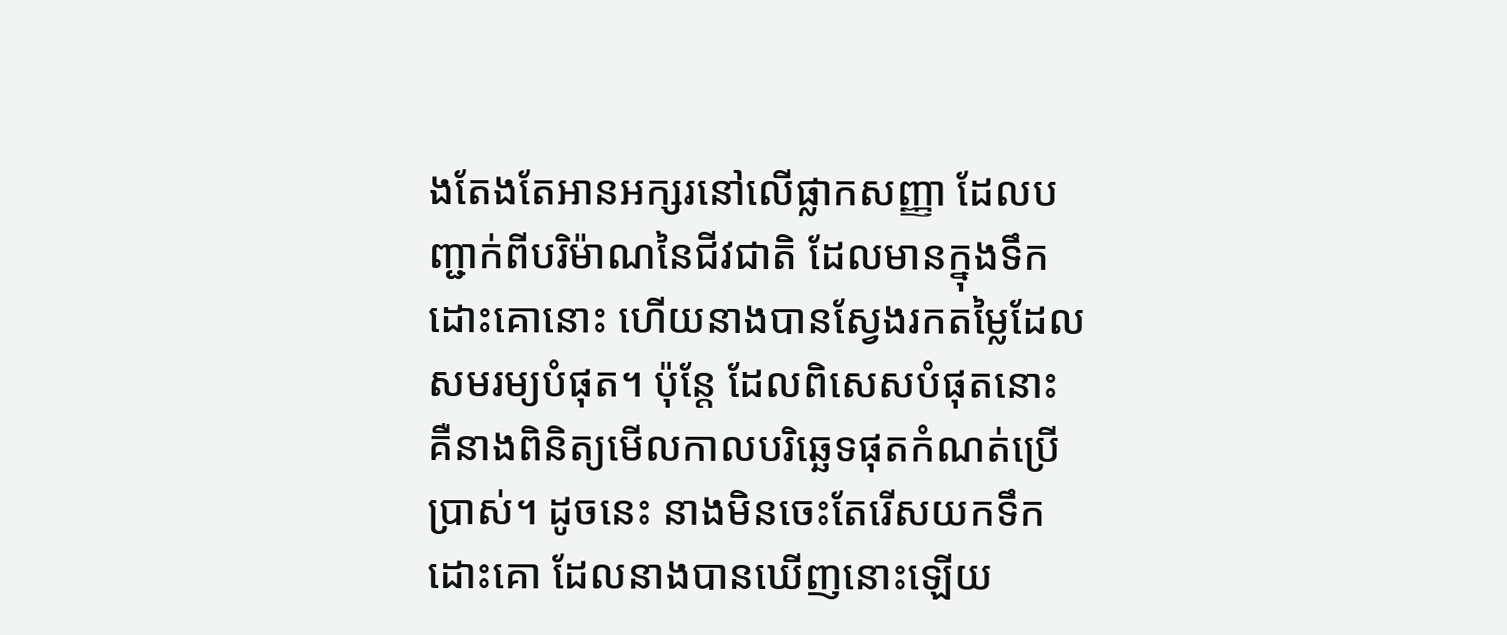ងតែងតែអានអក្សរនៅលើផ្លាកសញ្ញា ដែលបញ្ជាក់ពីបរិម៉ាណនៃជីវជាតិ ដែលមានក្នុងទឹកដោះគោនោះ ហើយនាងបានស្វែងរកតម្លៃដែលសមរម្យបំផុត។ ប៉ុន្តែ ដែលពិសេសបំផុតនោះ គឺនាងពិនិត្យមើលកាលបរិឆ្ឆេទផុតកំណត់ប្រើប្រាស់។ ដូចនេះ នាងមិនចេះតែរើសយកទឹកដោះគោ ដែលនាងបានឃើញនោះឡើយ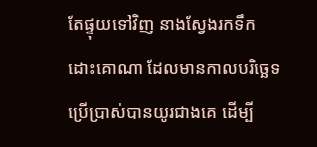តែផ្ទុយទៅវិញ នាងស្វែងរកទឹកដោះគោណា ដែលមានកាលបរិច្ឆេទប្រើប្រាស់បានយូរជាងគេ ដើម្បី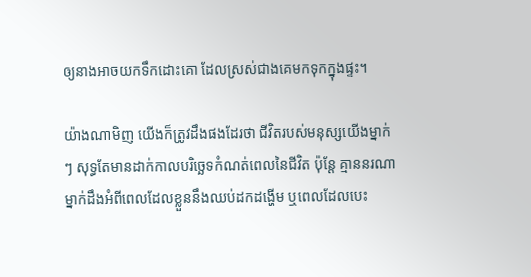ឲ្យនាងអាចយកទឹកដោះគោ ដែលស្រស់ជាងគេមកទុកក្នុងផ្ទះ។

យ៉ាងណាមិញ យើងក៏ត្រូវដឹងផងដែរថា ជីវិតរបស់មនុស្សយើងម្នាក់ៗ សុទ្ធតែមានដាក់កាលបរិច្ឆេទកំណត់ពេលនៃជីវិត ប៉ុន្តែ គ្មាននរណាម្នាក់ដឹងអំពីពេលដែលខ្លួននឹងឈប់ដកដង្ហើម ឬពេលដែលបេះ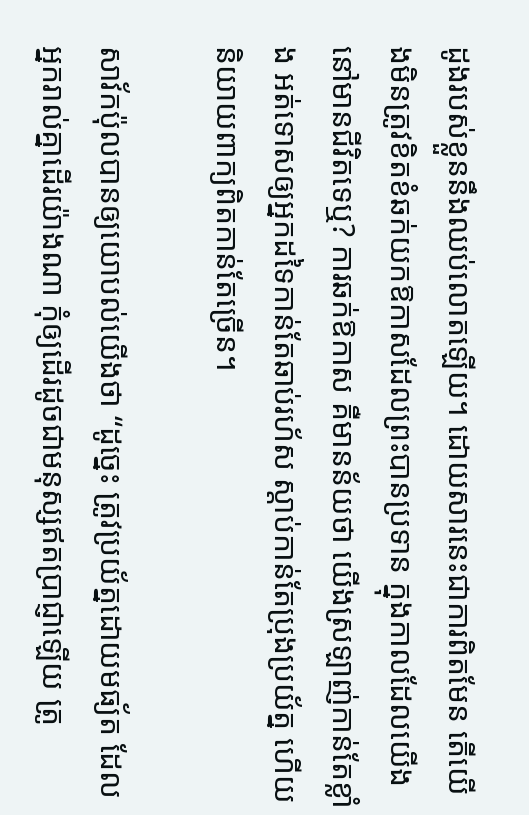ដូងរបស់ខ្លួននឹងឈប់លោតឡើយ។ ដោយសារនេះជាការពិតមែន តើយើងមិនត្រូវខិតខំឆក់យកឱកាសដែលព្រះបានប្រទាន ក្នុងកាលដែលយើងនៅមានជីវិតទេឬ? ការឆក់ឱកាស គឺមានន័យថា យើងស្រឡាញ់កាន់តែខ្លាំង អត់ទោសឲ្យអ្នកដទៃកាន់តែឆាប់រហ័ស ស្តាប់កាន់តែប្រុងប្រយ័ត្ន ហើយនិយាយពាក្យពិតកាន់តែច្រើន។

សាវ័កប៉ុលបានឲ្យយោបល់យើងថា “ដូច្នេះ ត្រូវប្រយ័ត្នដោយមធ្យ័ត ដែលអ្នករាល់គ្នាដើរយ៉ាងណា កុំឲ្យដើរដូចជាមនុស្សឥតប្រាជ្ញាឡើយ ត្រូ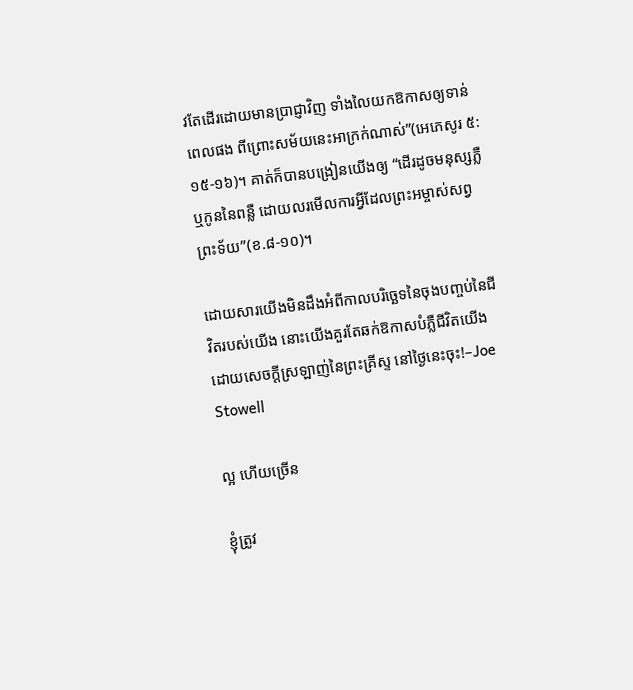វតែដើរដោយមានប្រាជ្ញាវិញ ទាំងលៃយកឱកាសឲ្យទាន់ពេលផង ពីព្រោះសម័យនេះអាក្រក់ណាស់”(អេភេសូរ ៥:១៥-១៦)។ គាត់ក៏បានបង្រៀនយើងឲ្យ “ដើរដូចមនុស្សភ្លឺ ឬកូននៃពន្លឺ ដោយលរមើលការអ្វីដែលព្រះអម្ចាស់សព្វព្រះទ័យ”(ខ.៨-១០)។

ដោយសារយើងមិនដឹងអំពីកាលបរិច្ឆេទនៃចុងបញ្ចប់នៃជីវិតរបស់យើង នោះយើងគួរតែឆក់ឱកាសបំភ្លឺជីវិតយើង ដោយសេចក្តីស្រឡាញ់នៃព្រះគ្រីស្ទ នៅថ្ងៃនេះចុះ!–Joe Stowell

ល្អ ហើយច្រើន

ខ្ញុំត្រូវ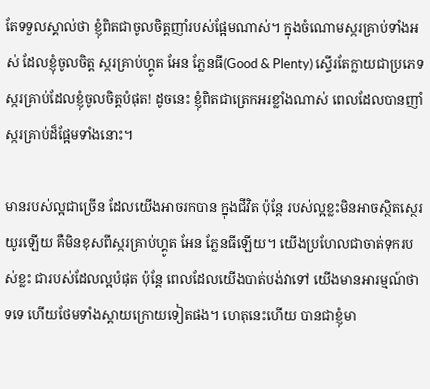តែទទួលស្គាល់ថា ខ្ញុំពិតជាចូលចិត្តញាំរបស់ផ្អែមណាស់។ ក្នុងចំណោមស្ករគ្រាប់ទាំងអស់ ដែលខ្ញុំចូលចិត្ត ស្ករគ្រាប់ហ្គូត អែន ភ្លែនធី(Good & Plenty) ស្ទើរតែក្លាយជាប្រភេទស្ករគ្រាប់ដែលខ្ញុំចូលចិត្តបំផុត! ដូចនេះ ខ្ញុំពិតជាត្រេកអរខ្លាំងណាស់ ពេលដែលបានញាំស្ករគ្រាប់ដ៏ផ្អែមទាំងនោះ។

មានរបស់ល្អជាច្រើន ដែលយើងអាចរកបាន ក្នុងជីវិត ប៉ុន្តែ របស់ល្អខ្លះមិនអាចស្ថិតស្ថេរយូរឡើយ គឺមិនខុសពីស្ករគ្រាប់ហ្គូត អែន ភ្លែនធីឡើយ។ យើងប្រហែលជាចាត់ទុករបស់ខ្លះ ជារបស់ដែលល្អបំផុត ប៉ុន្តែ ពេលដែលយើងបាត់បង់វាទៅ យើងមានអារម្មណ៍ថា ទទេ ហើយថែមទាំងស្តាយក្រោយទៀតផង។ ហេតុនេះហើយ បានជាខ្ញុំមា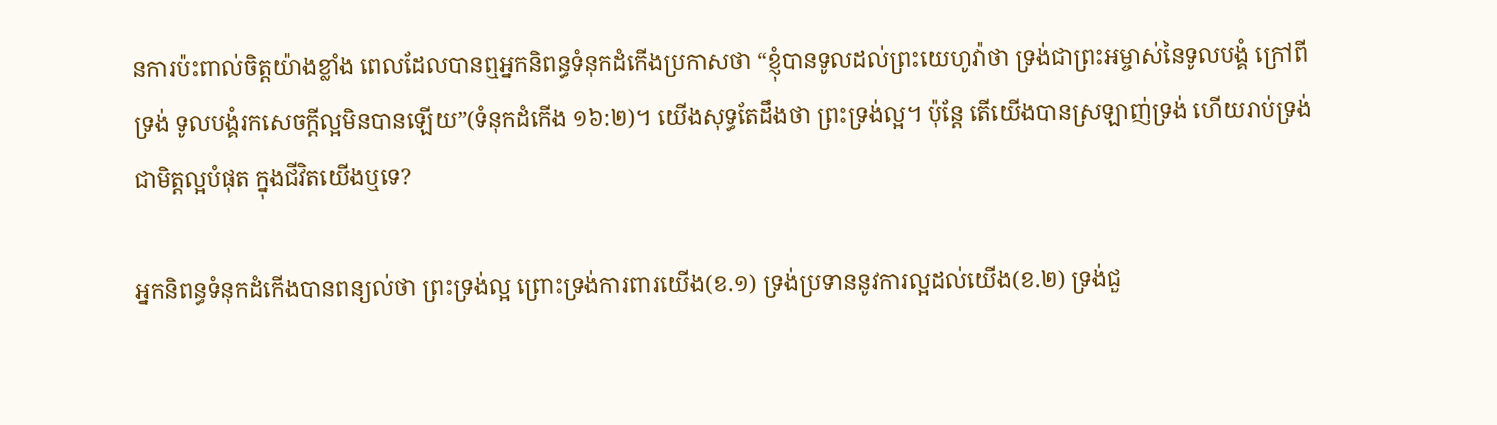នការប៉ះពាល់ចិត្តយ៉ាងខ្លាំង ពេលដែលបានឮអ្នកនិពន្ធទំនុកដំកើងប្រកាសថា “ខ្ញុំបានទូលដល់ព្រះយេហូវ៉ាថា ទ្រង់ជាព្រះអម្ចាស់នៃទូលបង្គំ ក្រៅពីទ្រង់ ទូលបង្គំរកសេចក្តីល្អមិនបានឡើយ”(ទំនុកដំកើង ១៦:២)។ យើងសុទ្ធតែដឹងថា ព្រះទ្រង់ល្អ។ ប៉ុន្តែ តើយើងបានស្រឡាញ់ទ្រង់ ហើយរាប់ទ្រង់ជាមិត្តល្អបំផុត ក្នុងជីវិតយើងឬទេ?

អ្នកនិពន្ធទំនុកដំកើងបានពន្យល់ថា ព្រះទ្រង់ល្អ ព្រោះទ្រង់ការពារយើង(ខ.១) ទ្រង់ប្រទាននូវការល្អដល់យើង(ខ.២) ទ្រង់ជួ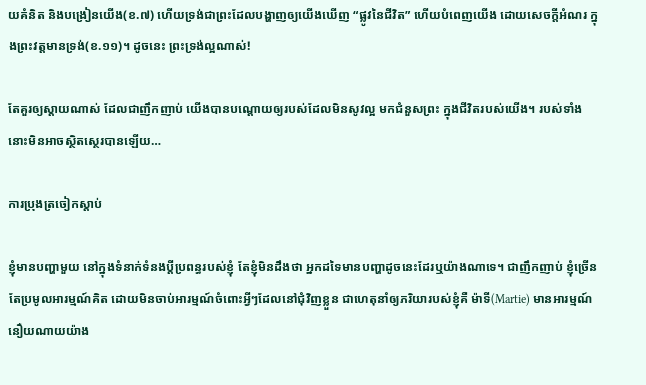យគំនិត និងបង្រៀនយើង(ខ.៧) ហើយទ្រង់ជាព្រះដែលបង្ហាញឲ្យយើងឃើញ “ផ្លូវនៃជីវិត” ហើយបំពេញយើង ដោយសេចក្តីអំណរ ក្នុងព្រះវត្តមានទ្រង់(ខ.១១)។ ដូចនេះ ព្រះទ្រង់ល្អណាស់!

តែគួរឲ្យស្តាយណាស់ ដែលជាញឹកញាប់ យើងបានបណ្តោយឲ្យរបស់ដែលមិនសូវល្អ មកជំនួសព្រះ ក្នុងជីវិតរបស់យើង។ របស់ទាំងនោះមិនអាចស្ថិតស្ថេរបានឡើយ…

ការប្រុងត្រចៀកស្តាប់

ខ្ញុំមានបញ្ហាមួយ នៅក្នុងទំនាក់ទំនងប្តីប្រពន្ធរបស់ខ្ញុំ តែខ្ញុំមិនដឹងថា អ្នកដទៃមានបញ្ហាដូចនេះដែរឬយ៉ាងណាទេ។ ជាញឹកញាប់ ខ្ញុំច្រើនតែប្រមូលអារម្មណ៍គិត ដោយមិនចាប់អារម្មណ៍ចំពោះអ្វីៗដែលនៅជុំវិញខ្លួន ជាហេតុនាំឲ្យភរិយារបស់ខ្ញុំគឺ ម៉ាទី(Martie) មានអារម្មណ៍នឿយណាយយ៉ាង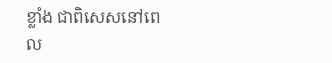ខ្លាំង ជាពិសេសនៅពេល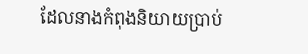ដែលនាងកំពុងនិយាយប្រាប់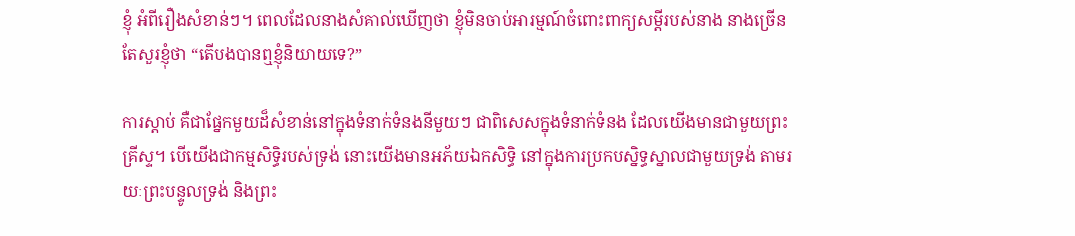ខ្ញុំ អំពីរឿងសំខាន់ៗ។ ពេលដែលនាងសំគាល់ឃើញថា ខ្ញុំមិនចាប់អារម្មណ៍ចំពោះពាក្យសម្តីរបស់នាង នាងច្រើនតែសួរខ្ញុំថា “តើបងបានឮខ្ញុំនិយាយទេ?”

ការស្តាប់ គឺជាផ្នែកមួយដ៏សំខាន់នៅក្នុងទំនាក់ទំនងនីមួយៗ ជាពិសេសក្នុងទំនាក់ទំនង ដែលយើងមានជាមួយព្រះគ្រីស្ទ។ បើយើងជាកម្មសិទ្ធិរបស់ទ្រង់ នោះយើងមានអភ័យឯកសិទ្ធិ នៅក្នុងការប្រកបស្និទ្ធស្នាលជាមួយទ្រង់ តាមរយៈព្រះបន្ទូលទ្រង់ និងព្រះ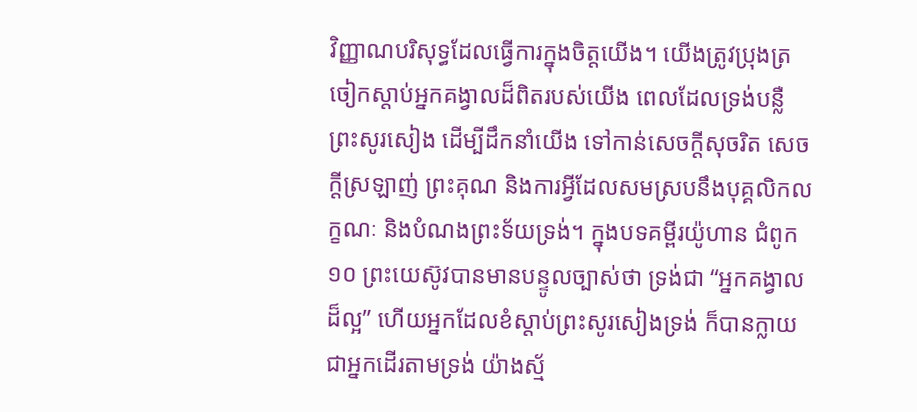វិញ្ញាណបរិសុទ្ធដែលធ្វើការក្នុងចិត្តយើង។ យើងត្រូវប្រុងត្រចៀកស្តាប់អ្នកគង្វាលដ៏ពិតរបស់យើង ពេលដែលទ្រង់បន្លឺព្រះសូរសៀង ដើម្បីដឹកនាំយើង ទៅកាន់សេចក្តីសុចរិត សេចក្តីស្រឡាញ់ ព្រះគុណ និងការអ្វីដែលសមស្របនឹងបុគ្គលិកលក្ខណៈ និងបំណងព្រះទ័យទ្រង់។ ក្នុងបទគម្ពីរយ៉ូហាន ជំពូក១០ ព្រះយេស៊ូវបានមានបន្ទូលច្បាស់ថា ទ្រង់ជា “អ្នកគង្វាលដ៏ល្អ” ហើយអ្នកដែលខំស្តាប់ព្រះសូរសៀងទ្រង់ ក៏បានក្លាយជាអ្នកដើរតាមទ្រង់ យ៉ាងស្ម័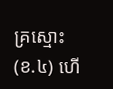គ្រស្មោះ(ខ.៤) ហើ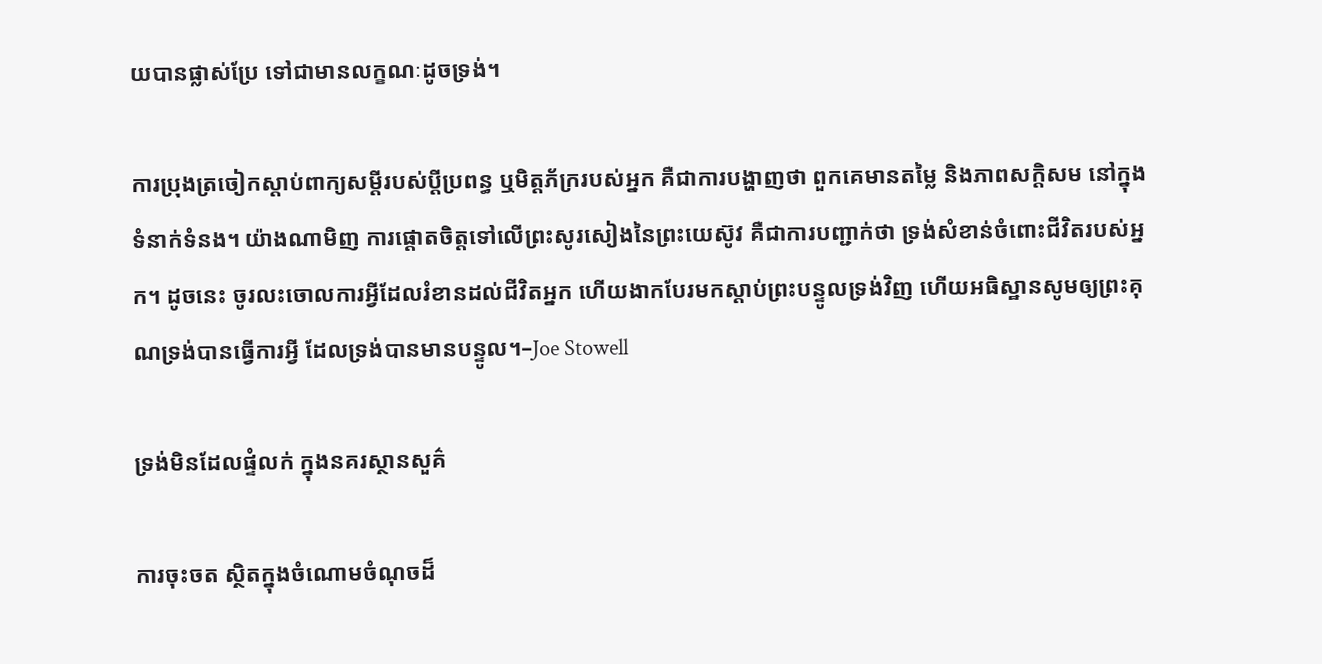យបានផ្លាស់ប្រែ ទៅជាមានលក្ខណៈដូចទ្រង់។

ការប្រុងត្រចៀកស្តាប់ពាក្យសម្តីរបស់ប្តីប្រពន្ធ ឬមិត្តភ័ក្ររបស់អ្នក គឺជាការបង្ហាញថា ពួកគេមានតម្លៃ និងភាពសក្តិសម នៅក្នុងទំនាក់ទំនង។ យ៉ាងណាមិញ ការផ្តោតចិត្តទៅលើព្រះសូរសៀងនៃព្រះយេស៊ូវ គឺជាការបញ្ជាក់ថា ទ្រង់សំខាន់ចំពោះជីវិតរបស់អ្នក។ ដូចនេះ ចូរលះចោលការអ្វីដែលរំខានដល់ជីវិតអ្នក ហើយងាកបែរមកស្តាប់ព្រះបន្ទូលទ្រង់វិញ ហើយអធិស្ឋានសូមឲ្យព្រះគុណទ្រង់បានធ្វើការអ្វី ដែលទ្រង់បានមានបន្ទូល។–Joe Stowell

ទ្រង់មិនដែលផ្ទំលក់ ក្នុងនគរស្ថានសួគ៌

ការចុះចត ស្ថិតក្នុងចំណោមចំណុចដ៏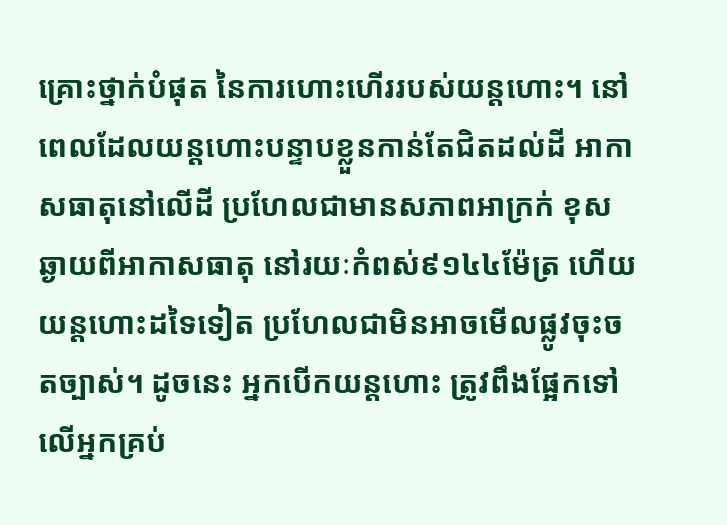គ្រោះថ្នាក់បំផុត នៃការហោះហើររបស់យន្តហោះ។ នៅពេលដែលយន្តហោះបន្ទាបខ្លួនកាន់តែជិតដល់ដី អាកាសធាតុនៅលើដី ប្រហែលជាមានសភាពអាក្រក់ ខុសឆ្ងាយពីអាកាសធាតុ នៅរយៈកំពស់៩១៤៤ម៉ែត្រ ហើយយន្តហោះដទៃទៀត ប្រហែលជាមិនអាចមើលផ្លូវចុះចតច្បាស់។ ដូចនេះ អ្នកបើកយន្តហោះ ត្រូវពឹងផ្អែកទៅលើអ្នកគ្រប់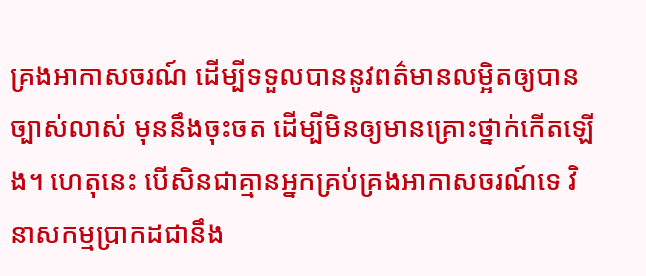គ្រងអាកាសចរណ៍ ដើម្បីទទួលបាននូវពត៌មានលម្អិតឲ្យបានច្បាស់លាស់ មុននឹងចុះចត ដើម្បីមិនឲ្យមានគ្រោះថ្នាក់កើតឡើង។ ហេតុនេះ បើសិនជាគ្មានអ្នកគ្រប់គ្រងអាកាសចរណ៍ទេ វិនាសកម្មប្រាកដជានឹង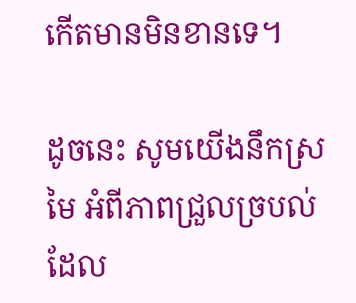កើតមានមិនខានទេ។

ដូចនេះ សូមយើងនឹកស្រមៃ អំពីភាពជ្រួលច្របល់ដែល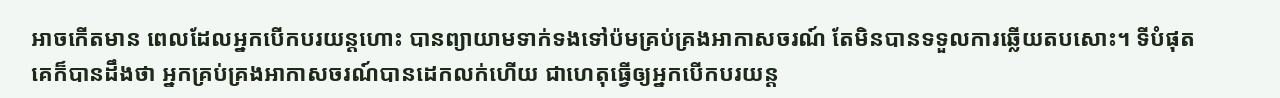អាចកើតមាន ពេលដែលអ្នកបើកបរយន្តហោះ បានព្យាយាមទាក់ទងទៅប៉មគ្រប់គ្រងអាកាសចរណ៍ តែមិនបានទទួលការឆ្លើយតបសោះ។ ទីបំផុត គេក៏បានដឹងថា អ្នកគ្រប់គ្រងអាកាសចរណ៍បានដេកលក់ហើយ ជាហេតុធ្វើឲ្យអ្នកបើកបរយន្ត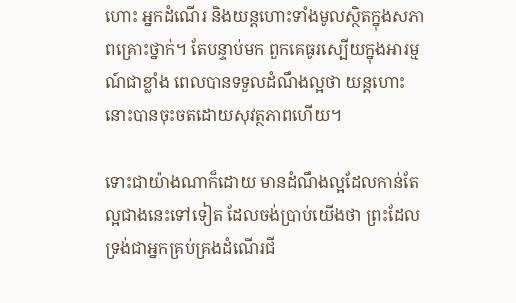ហោះ អ្នកដំណើរ និងយន្តហោះទាំងមូលស្ថិតក្នុងសភាពគ្រោះថ្នាក់។ តែបន្ទាប់មក ពួកគេធូរស្បើយក្នុងអារម្មណ៍ជាខ្លាំង ពេលបានទទួលដំណឹងល្អថា យន្តហោះនោះបានចុះចតដោយសុវត្ថភាពហើយ។

ទោះជាយ៉ាងណាក៏ដោយ មានដំណឹងល្អដែលកាន់តែល្អជាងនេះទៅទៀត ដែលចង់ប្រាប់យើងថា ព្រះដែលទ្រង់ជាអ្នកគ្រប់គ្រងដំណើរជី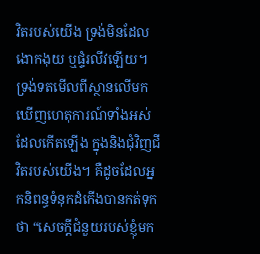វិតរបស់យើង ទ្រង់មិនដែលងោកងុយ ឬផ្ទំរលីវឡើយ។ ទ្រង់ទតមើលពីស្ថានលើមក ឃើញហេតុការណ៍ទាំងអស់ដែលកើតឡើង ក្នុងនិងជុំវិញជីវិតរបស់យើង។ គឺដូចដែលអ្នកនិពន្ធទំនុកដំកើងបានកត់ទុកថា “សេចក្តីជំនួយរបស់ខ្ញុំមក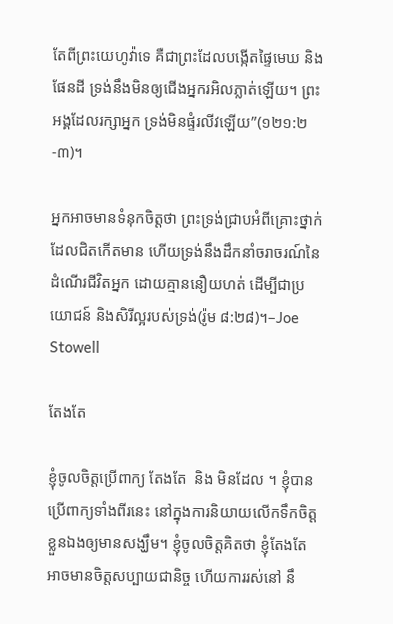តែពីព្រះយេហូវ៉ាទេ គឺជាព្រះដែលបង្កើតផ្ទៃមេឃ និងផែនដី ទ្រង់នឹងមិនឲ្យជើងអ្នករអិលភ្លាត់ឡើយ។ ព្រះអង្គដែលរក្សាអ្នក ទ្រង់មិនផ្ទំរលីវឡើយ”(១២១:២-៣)។

អ្នកអាចមានទំនុកចិត្តថា ព្រះទ្រង់ជ្រាបអំពីគ្រោះថ្នាក់ ដែលជិតកើតមាន ហើយទ្រង់នឹងដឹកនាំចរាចរណ៍នៃដំណើរជីវិតអ្នក ដោយគ្មាននឿយហត់ ដើម្បីជាប្រយោជន៍ និងសិរីល្អរបស់ទ្រង់(រ៉ូម ៨:២៨)។–Joe Stowell

តែងតែ

ខ្ញុំចូលចិត្តប្រើពាក្យ តែងតែ  និង មិនដែល ។ ខ្ញុំបានប្រើពាក្យទាំងពីរនេះ នៅក្នុងការនិយាយលើកទឹកចិត្តខ្លួនឯងឲ្យមានសង្ឃឹម។ ខ្ញុំចូលចិត្តគិតថា ខ្ញុំតែងតែ អាចមានចិត្តសប្បាយជានិច្ច ហើយការរស់នៅ នឹ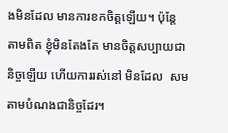ងមិនដែល មានការខកចិត្តឡើយ។ ប៉ុន្តែ តាមពិត ខ្ញុំមិនតែងតែ មានចិត្តសប្បាយជានិច្ចឡើយ ហើយការរស់នៅ មិនដែល  សមតាមបំណងជានិច្ចដែរ។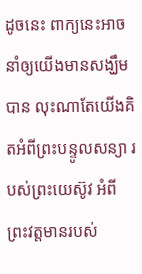ដូចនេះ ពាក្យនេះអាចនាំឲ្យយើងមានសង្ឃឹមបាន លុះណាតែយើងគិតអំពីព្រះបន្ទូលសន្យា របស់ព្រះយេស៊ូវ អំពីព្រះវត្តមានរបស់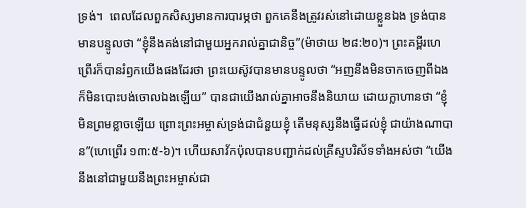ទ្រង់។  ពេលដែលពួកសិស្សមានការបារម្ភថា ពួកគេនឹងត្រូវរស់នៅដោយខ្លួនឯង ទ្រង់បានមានបន្ទូលថា “ខ្ញុំនឹងគង់នៅជាមួយអ្នករាល់គ្នាជានិច្ច”(ម៉ាថាយ ២៨:២០)។ ព្រះគម្ពីរហេព្រើរក៏បានរំឭកយើងផងដែរថា ព្រះយេស៊ូវបានមានបន្ទូលថា “អញនឹងមិនចាកចេញពីឯង ក៏មិនបោះបង់ចោលឯងឡើយ” បានជាយើងរាល់គ្នាអាចនឹងនិយាយ ដោយក្លាហានថា “ខ្ញុំមិនព្រមខ្លាចឡើយ ព្រោះព្រះអម្ចាស់ទ្រង់ជាជំនួយខ្ញុំ តើមនុស្សនឹងធ្វើដល់ខ្ញុំ ជាយ៉ាងណាបាន”(ហេព្រើរ ១៣:៥-៦)។ ហើយសាវ័កប៉ុលបានបញ្ជាក់ដល់គ្រីស្ទបរិស័ទទាំងអស់ថា “យើងនឹងនៅជាមួយនឹងព្រះអម្ចាស់ជា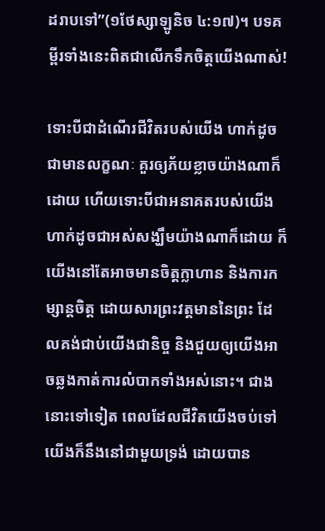ដរាបទៅ”(១ថែស្សាឡូនិច ៤:១៧)។ បទគម្ពីរទាំងនេះពិតជាលើកទឹកចិត្តយើងណាស់!

ទោះបីជាដំណើរជីវិតរបស់យើង ហាក់ដូចជាមានលក្ខណៈ គួរឲ្យភ័យខ្លាចយ៉ាងណាក៏ដោយ ហើយទោះបីជាអនាគតរបស់យើង ហាក់ដូចជាអស់សង្ឃឹមយ៉ាងណាក៏ដោយ ក៏យើងនៅតែអាចមានចិត្តក្លាហាន និងការកម្សាន្តចិត្ត ដោយសារព្រះវត្តមាននៃព្រះ ដែលគង់ជាប់យើងជានិច្ច និងជួយឲ្យយើងអាចឆ្លងកាត់ការលំបាកទាំងអស់នោះ។ ជាងនោះទៅទៀត ពេលដែលជីវិតយើងចប់ទៅ យើងក៏នឹងនៅជាមួយទ្រង់ ដោយបាន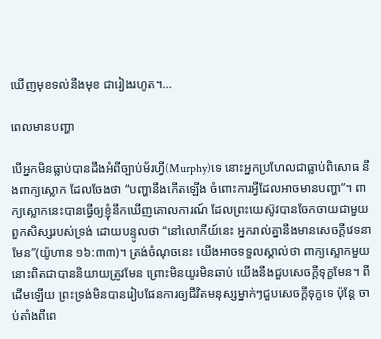ឃើញមុខទល់នឹងមុខ ជារៀងរហូត។…

ពេលមានបញ្ហា

បើអ្នកមិនធ្លាប់បានដឹងអំពីច្បាប់ម័រហ្វី(Murphy)ទេ នោះអ្នកប្រហែលជាធ្លាប់ពិសោធ នឹងពាក្យស្លោក ដែលចែងថា “បញ្ហានឹងកើតឡើង ចំពោះការអ្វីដែលអាចមានបញ្ហា”។ ពាក្យស្លោកនេះបានធ្វើឲ្យខ្ញុំនឹកឃើញគោលការណ៍ ដែលព្រះយេស៊ូវបានចែកចាយជាមួយពួកសិស្សរបស់ទ្រង់ ដោយបន្ទូលថា “នៅលោកីយ៍នេះ អ្នករាល់គ្នានឹងមានសេចក្តីវេទនាមែន”(យ៉ូហាន ១៦:៣៣)។ ត្រង់ចំណុចនេះ យើងអាចទទួលស្គាល់ថា ពាក្យស្លោកមួយនោះពិតជាបាននិយាយត្រូវមែន ព្រោះមិនយូរមិនឆាប់ យើងនឹងជួបសេចក្តីទុក្ខមែន។ ពីដើមឡើយ ព្រះទ្រង់មិនបានរៀបផែនការឲ្យជីវិតមនុស្សម្នាក់ៗជួបសេចក្តីទុក្ខទេ ប៉ុន្តែ ចាប់តាំងពីពេ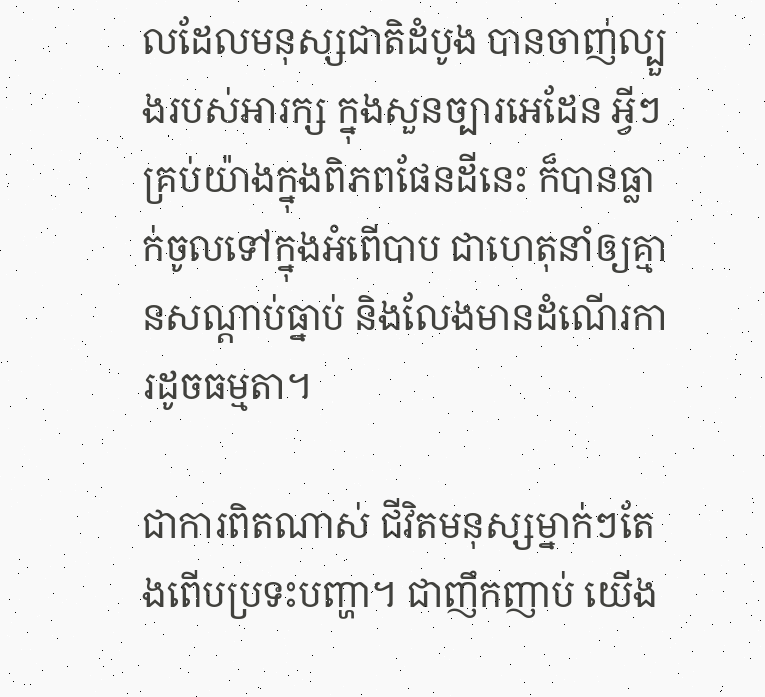លដែលមនុស្សជាតិដំបូង បានចាញ់ល្បួងរបស់អារក្ស ក្នុងសួនច្បារអេដែន អ្វីៗគ្រប់យ៉ាងក្នុងពិភពផែនដីនេះ ក៏បានធ្លាក់ចូលទៅក្នុងអំពើបាប ជាហេតុនាំឲ្យគ្មានសណ្តាប់ធ្នាប់ និងលែងមានដំណើរការដូចធម្មតា។

ជាការពិតណាស់ ជីវិតមនុស្សម្នាក់ៗតែងពើបប្រទះបញ្ហា។ ជាញឹកញាប់ យើង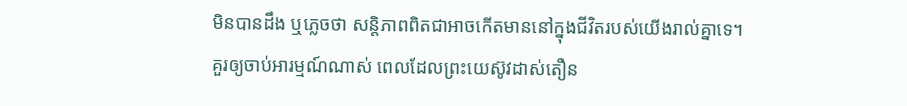មិនបានដឹង ឬភ្លេចថា សន្តិភាពពិតជាអាចកើតមាននៅក្នុងជីវិតរបស់យើងរាល់គ្នាទេ។ គួរឲ្យចាប់អារម្មណ៍ណាស់ ពេលដែលព្រះយេស៊ូវដាស់តឿន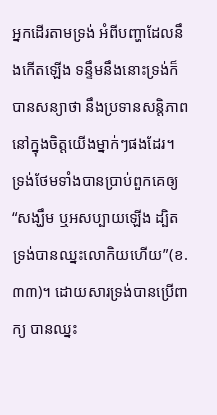អ្នកដើរតាមទ្រង់ អំពីបញ្ហាដែលនឹងកើតឡើង ទន្ទឹមនឹងនោះទ្រង់ក៏បានសន្យាថា នឹងប្រទានសន្តិភាព នៅក្នុងចិត្តយើងម្នាក់ៗផងដែរ។ ទ្រង់ថែមទាំងបានប្រាប់ពួកគេឲ្យ “សង្ឃឹម ឬអសប្បាយឡើង ដ្បិតទ្រង់បានឈ្នះលោកិយហើយ”(ខ.៣៣)។ ដោយសារទ្រង់បានប្រើពាក្យ បានឈ្នះ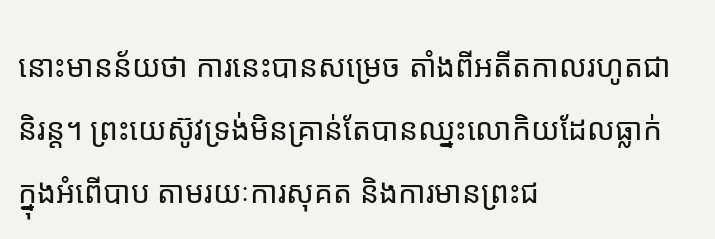នោះមានន័យថា ការនេះបានសម្រេច តាំងពីអតីតកាលរហូតជានិរន្ត។ ព្រះយេស៊ូវទ្រង់មិនគ្រាន់តែបានឈ្នះលោកិយដែលធ្លាក់ក្នុងអំពើបាប តាមរយៈការសុគត និងការមានព្រះជ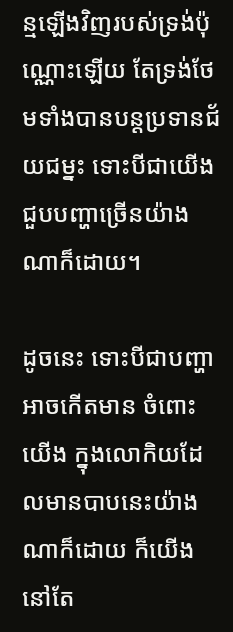ន្មឡើងវិញរបស់ទ្រង់ប៉ុណ្ណោះឡើយ តែទ្រង់ថែមទាំងបានបន្តប្រទានជ័យជម្នះ ទោះបីជាយើងជួបបញ្ហាច្រើនយ៉ាងណាក៏ដោយ។

ដូចនេះ ទោះបីជាបញ្ហាអាចកើតមាន ចំពោះយើង ក្នុងលោកិយដែលមានបាបនេះយ៉ាងណាក៏ដោយ ក៏យើងនៅតែ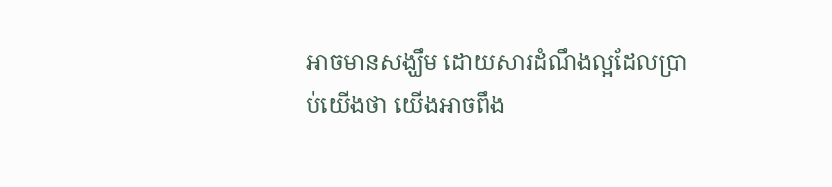អាចមានសង្ឃឹម ដោយសារដំណឹងល្អដែលប្រាប់យើងថា យើងអាចពឹង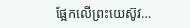ផ្អែកលើព្រះយេស៊ូវ…